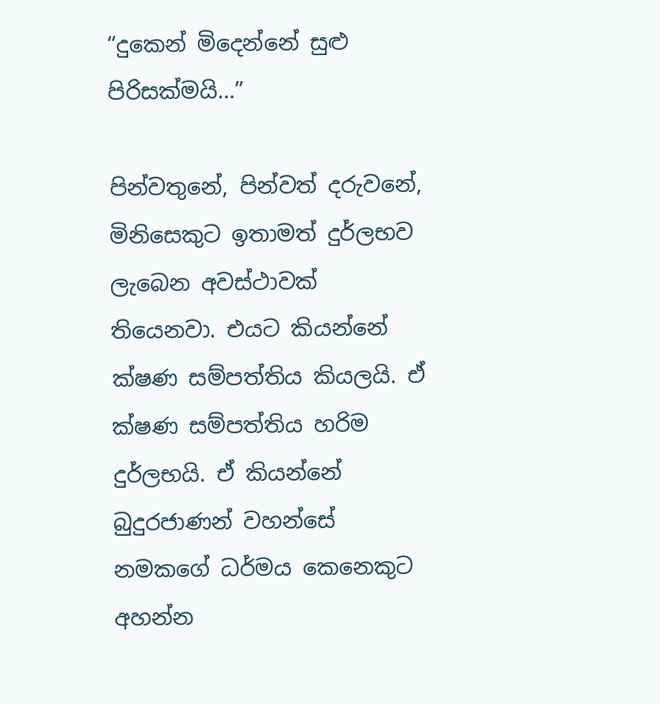“දුකෙන් මිදෙන්නේ සුළු පිරිසක්මයි…”

පින්වතුනේ, පින්වත් දරුවනේ, මිනිසෙකුට ඉතාමත් දුර්ලභව ලැබෙන අවස්ථාවක් තියෙනවා. එයට කියන්නේ ක්ෂණ සම්පත්තිය කියලයි. ඒ ක්ෂණ සම්පත්තිය හරිම දුර්ලභයි. ඒ කියන්නේ බුදුරජාණන් වහන්සේ නමකගේ ධර්මය කෙනෙකුට අහන්න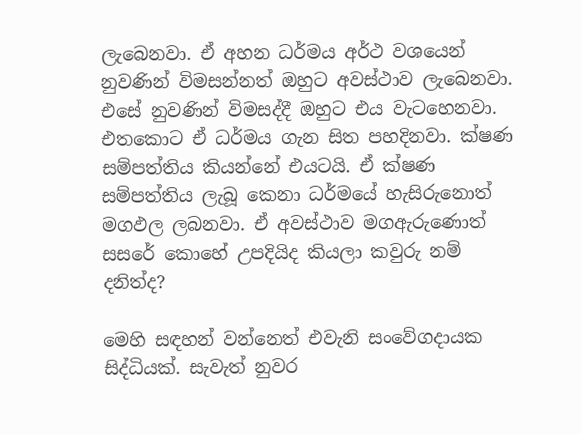ලැබෙනවා. ඒ අහන ධර්මය අර්ථ වශයෙන් නුවණින් විමසන්නත් ඔහුට අවස්ථාව ලැබෙනවා. එසේ නුවණින් විමසද්දී ඔහුට එය වැටහෙනවා. එතකොට ඒ ධර්මය ගැන සිත පහදිනවා. ක්ෂණ සම්පත්තිය කියන්නේ එයටයි. ඒ ක්ෂණ සම්පත්තිය ලැබූ කෙනා ධර්මයේ හැසිරුනොත් මගඵල ලබනවා. ඒ අවස්ථාව මගඇරුණොත් සසරේ කොහේ උපදියිද කියලා කවුරු නම් දනිත්ද?

මෙහි සඳහන් වන්නෙත් එවැනි සංවේගදායක සිද්ධියක්. සැවැත් නුවර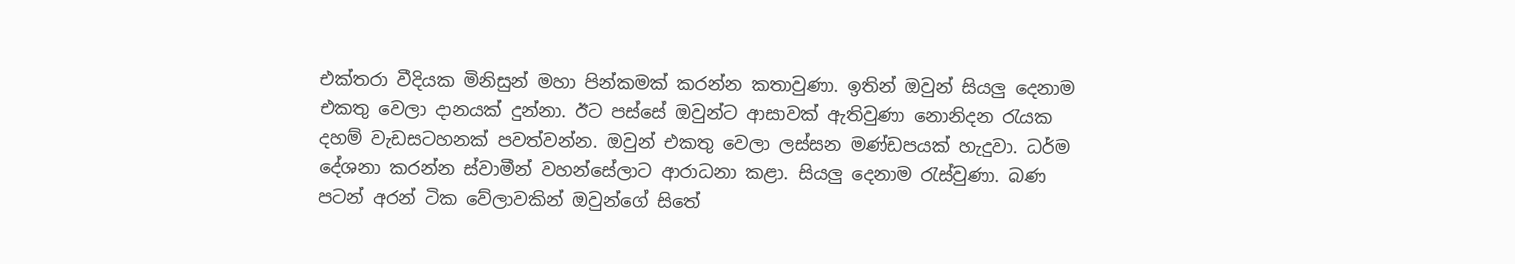එක්තරා වීදියක මිනිසුන් මහා පින්කමක් කරන්න කතාවුණා. ඉතින් ඔවුන් සියලු දෙනාම එකතු වෙලා දානයක් දුන්නා. ඊට පස්සේ ඔවුන්ට ආසාවක් ඇතිවුණා නොනිදන රැයක දහම් වැඩසටහනක් පවත්වන්න. ඔවුන් එකතු වෙලා ලස්සන මණ්ඩපයක් හැදුවා. ධර්ම දේශනා කරන්න ස්වාමීන් වහන්සේලාට ආරාධනා කළා. සියලු දෙනාම රැස්වුණා. බණ පටන් අරන් ටික වේලාවකින් ඔවුන්ගේ සිතේ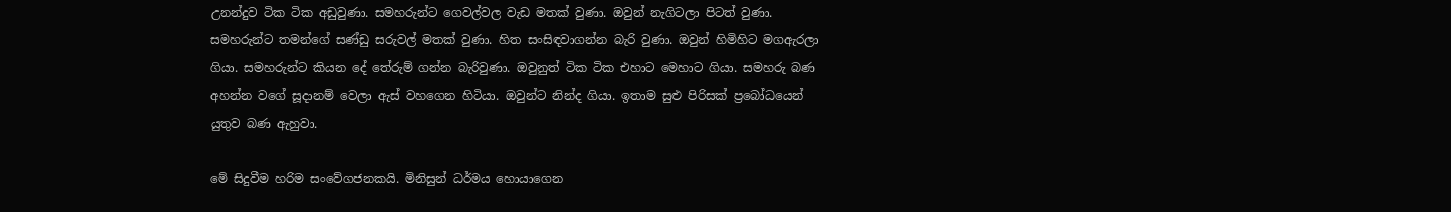උනන්දුව ටික ටික අඩුවුණා. සමහරුන්ට ගෙවල්වල වැඩ මතක් වුණා. ඔවුන් නැගිටලා පිටත් වුණා. සමහරුන්ට තමන්ගේ සණ්ඩු සරුවල් මතක් වුණා. හිත සංසිඳවාගන්න බැරි වුණා. ඔවුන් හිමිහිට මගඇරලා ගියා. සමහරුන්ට කියන දේ තේරුම් ගන්න බැරිවුණා. ඔවුනුත් ටික ටික එහාට මෙහාට ගියා. සමහරු බණ අහන්න වගේ සූදානම් වෙලා ඇස් වහගෙන හිටියා. ඔවුන්ට නින්ද ගියා. ඉතාම සුළු පිරිසක් ප්‍රබෝධයෙන් යුතුව බණ ඇහුවා.

මේ සිදුවීම හරිම සංවේගජනකයි. මිනිසුන් ධර්මය හොයාගෙන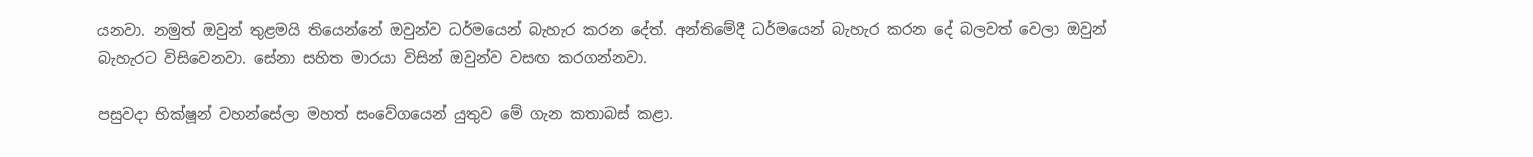යනවා. නමුත් ඔවුන් තුළමයි තියෙන්නේ ඔවුන්ව ධර්මයෙන් බැහැර කරන දේත්. අන්තිමේදී ධර්මයෙන් බැහැර කරන දේ බලවත් වෙලා ඔවුන් බැහැරට විසිවෙනවා. සේනා සහිත මාරයා විසින් ඔවුන්ව වසඟ කරගන්නවා.

පසුවදා භික්ෂූන් වහන්සේලා මහත් සංවේගයෙන් යුතුව මේ ගැන කතාබස් කළා.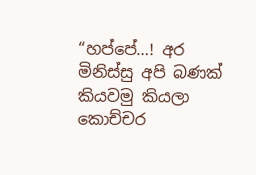“හප්පේ…! අර මිනිස්සු අපි බණක් කියවමු කියලා කොච්චර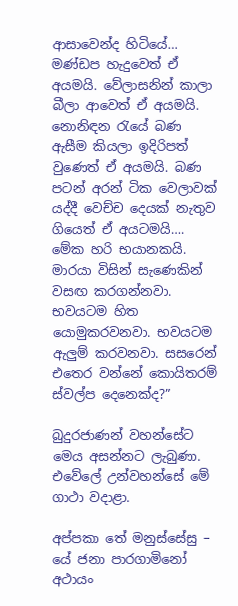ආසාවෙන්ද හිටියේ… මණ්ඩප හැදුවෙත් ඒ අයමයි. වේලාසනින් කාලා බීලා ආවෙත් ඒ අයමයි. නොනිඳන රැයේ බණ ඇසීම කියලා ඉදිරිපත් වුණෙත් ඒ අයමයි. බණ පටන් අරන් ටික වෙලාවක් යද්දී වෙච්ච දෙයක් නැතුව ගියෙත් ඒ අයටමයි…. මේක හරි භයානකයි. මාරයා විසින් සැණෙකින් වසඟ කරගන්නවා. භවයටම හිත යොමුකරවනවා. භවයටම ඇලුම් කරවනවා. සසරෙන් එතෙර වන්නේ කොයිතරම් ස්වල්ප දෙනෙක්ද?”

බුදුරජාණන් වහන්සේට මෙය අසන්නට ලැබුණා.  එවේලේ උන්වහන්සේ මේ ගාථා වදාළා.

අප්පකා තේ මනුස්සේසු – යේ ජනා පාරගාමිනෝ
අථායං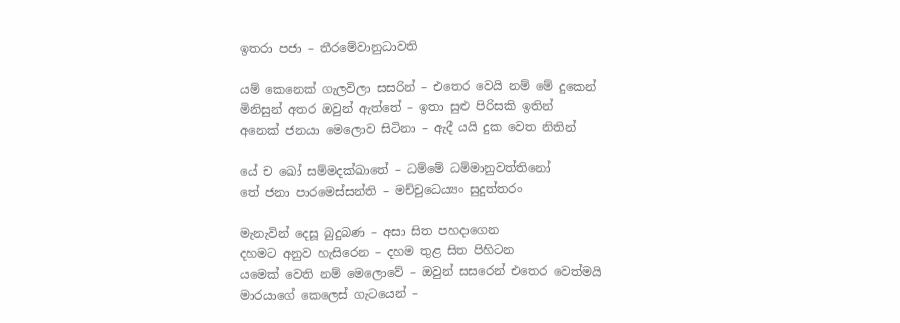ඉතරා පජා – තීරමේවානුධාවති

යම් කෙනෙක් ගැලවිලා සසරින් – එතෙර වෙයි නම් මේ දුකෙන්
මිනිසුන් අතර ඔවුන් ඇත්තේ – ඉතා සුළු පිරිසකි ඉතින්
අනෙක් ජනයා මෙලොව සිටිනා – ඇදී යයි දුක වෙත නිතින්

යේ ච ඛෝ සම්මදක්ඛාතේ – ධම්මේ ධම්මානුවත්තිනෝ
තේ ජනා පාරමෙස්සන්ති – මච්චුධෙය්‍යං සුදුත්තරං

මැනැවින් දෙසූ බුදුබණ – අසා සිත පහදාගෙන
දහමට අනුව හැසිරෙන – දහම තුළ සිත පිහිටන
යමෙක් වෙති නම් මෙලොවේ – ඔවුන් සසරෙන් එතෙර වෙත්මයි
මාරයාගේ කෙලෙස් ගැටයෙන් –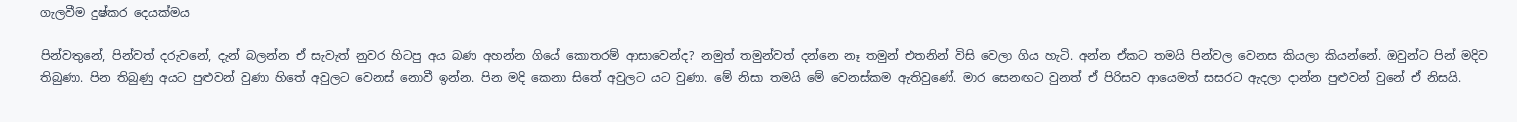ගැලවීම දුෂ්කර දෙයක්මය

පින්වතුනේ, පින්වත් දරුවනේ, දැන් බලන්න ඒ සැවැත් නුවර හිටපු අය බණ අහන්න ගියේ කොතරම් ආසාවෙන්ද? නමුත් තමුන්වත් දන්නෙ නෑ තමුන් එතනින් විසි වෙලා ගිය හැටි. අන්න ඒකට තමයි පින්වල වෙනස කියලා කියන්නේ. ඔවුන්ට පින් මදිව තිබුණා. පින තිබුණු අයට පුළුවන් වුණා හිතේ අවුලට වෙනස් නොවී ඉන්න. පින මදි කෙනා සිතේ අවුලට යට වුණා. මේ නිසා තමයි මේ වෙනස්කම ඇතිවුණේ. මාර සෙනඟට වුනත් ඒ පිරිසව ආයෙමත් සසරට ඇදලා දාන්න පුළුවන් වුනේ ඒ නිසයි.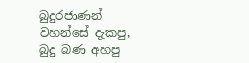බුදුරජාණන් වහන්සේ දැකපු, බුදු බණ අහපු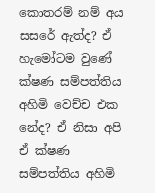කොතරම් නම් අය සසරේ ඇත්ද? ඒ හැමෝටම වුණේ ක්ෂණ සම්පත්තිය අහිමි වෙච්ච එක නේද? ඒ නිසා අපි ඒ ක්ෂණ සම්පත්තිය අහිමි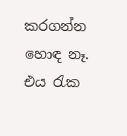කරගන්න හොඳ නෑ. එය රැක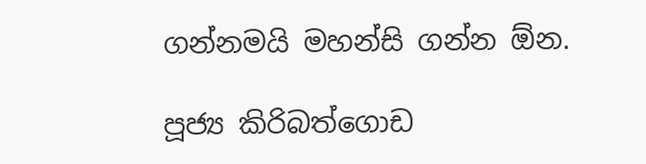ගන්නමයි මහන්සි ගන්න ඕන.

පූජ්‍ය කිරිබත්ගොඩ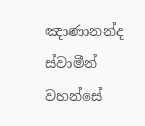ඤාණානන්ද ස්වාමීන් වහන්සේ